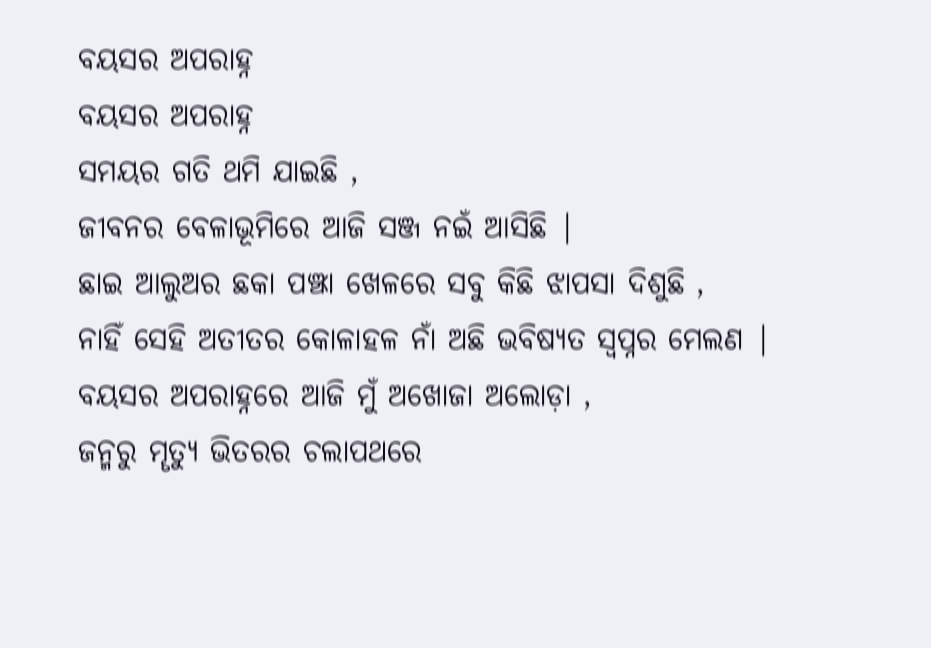ବୟସର ଅପରାହ୍ନ
ବୟସର ଅପରାହ୍ନ
ସମୟର ଗତି ଥମି ଯାଇଛି ,
ଜୀବନର ବେଳାଭୂମିରେ ଆଜି ସଞ୍ଜ ନଇଁ ଆସିଛି |
ଛାଇ ଆଲୁଅର ଛକା ପଞ୍ଝା ଖେଳରେ ସବୁ କିଛି ଝାପସା ଦିଶୁଛି ,
ନାହିଁ ସେହି ଅତୀତର କୋଳାହଳ ନାଁ ଅଛି ଭବିଷ୍ୟତ ସ୍ୱପ୍ନର ମେଲଣ |
ବୟସର ଅପରାହ୍ନରେ ଆଜି ମୁଁ ଅଖୋଜା ଅଲୋଡ଼ା ,
ଜନ୍ମରୁ ମୄତ୍ୟୁ ଭିତରର ଚଲାପଥରେ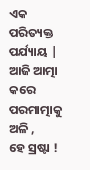ଏକ ପରିତ୍ୟକ୍ତ ପର୍ଯ୍ୟାୟ |
ଆଜି ଆତ୍ମା କରେ ପରମାତ୍ମାକୁ ଅଳି ,
ହେ ସ୍ରଷ୍ଟା !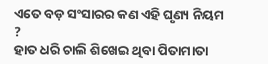ଏତେ ବଡ଼ ସଂସାରର କଣ ଏହି ଘୃଣ୍ୟ ନିୟମ ?
ହାତ ଧରି ଚାଲି ଶିଖେଇ ଥିବା ପିତାମାତା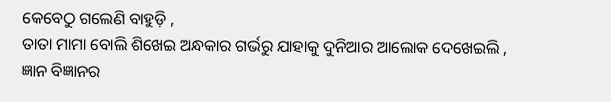କେବେଠୁ ଗଲେଣି ବାହୁଡ଼ି ,
ତାତା ମାମା ବୋଲି ଶିଖେଇ ଅନ୍ଧକାର ଗର୍ଭରୁ ଯାହାକୁ ଦୁନିଆର ଆଲୋକ ଦେଖେଇଲି ,
ଜ୍ଞାନ ବିଜ୍ଞାନର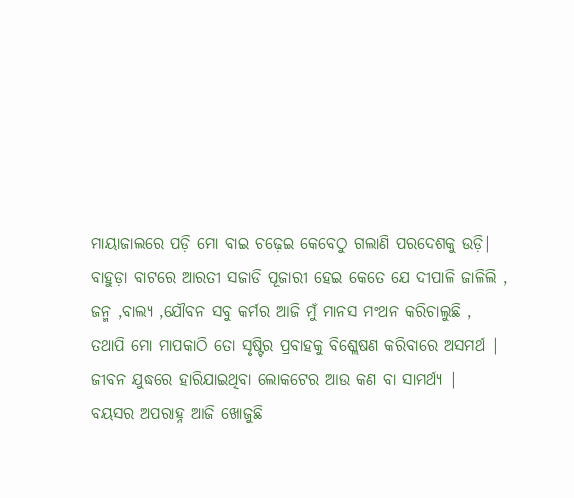ମାୟାଜାଲରେ ପଡ଼ି ମୋ ବାଇ ଚଢ଼େଇ କେବେଠୁ ଗଲାଣି ପରଦେଶକୁ ଉଡ଼ି|
ବାହୁଡ଼ା ବାଟରେ ଆରତୀ ସଜାଡି ପୂଜାରୀ ହେଇ କେତେ ଯେ ଦୀପାଳି ଜାଳିଲି ,
ଜନ୍ମ ,ବାଲ୍ୟ ,ଯୌବନ ସବୁ କର୍ମର ଆଜି ମୁଁ ମାନସ ମଂଥନ କରିଚାଲୁଛି ,
ତଥାପି ମୋ ମାପକାଠି ତୋ ସୃଷ୍ଟିର ପ୍ରବାହକୁ ବିଶ୍ଲେଷଣ କରିବାରେ ଅସମର୍ଥ |
ଜୀବନ ଯୁଦ୍ଧରେ ହାରିଯାଇଥିବା ଲୋକଟେର ଆଉ କଣ ବା ସାମର୍ଥ୍ୟ |
ବୟସର ଅପରାହ୍ନ ଆଜି ଖୋଜୁଛି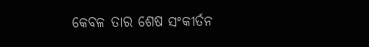କେବଳ ତାର ଶେଷ ସଂକୀର୍ତନ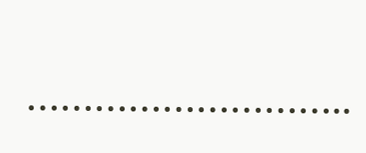………………………..